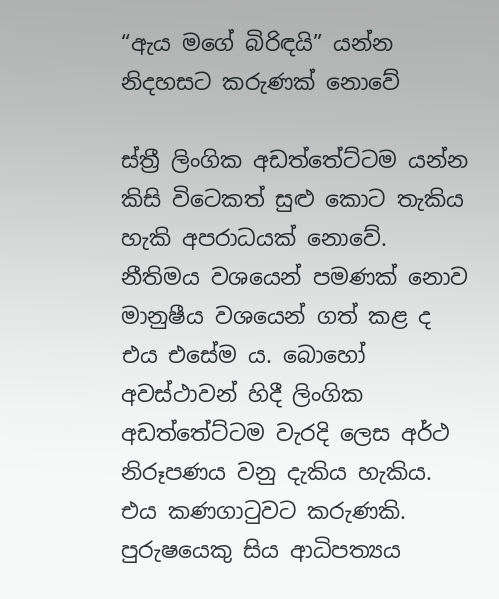“ඇය මගේ බිරිඳයි” යන්න නිදහසට කරුණක් නොවේ

ස්ත්‍රී ලිංගික අඩත්තේට්ටම යන්න කිසි විටෙකත් සුළු කොට තැකිය හැකි අපරාධයක් නොවේ. නීතිමය වශයෙන් පමණක් නොව මානුෂීය වශයෙන් ගත් කළ ද එය එසේම ය. බොහෝ අවස්ථාවන් හිදී ලිංගික අඩත්තේට්ටම වැරදි ලෙස අර්ථ නිරූපණය වනු දැකිය හැකිය. එය කණගාටුවට කරුණකි. පුරුෂයෙකු සිය ආධිපත්‍යය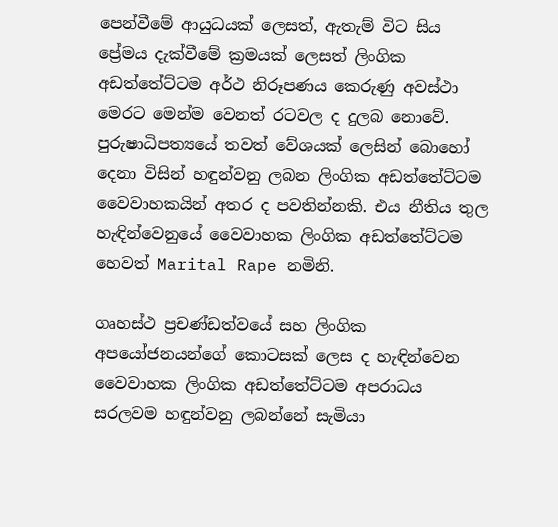පෙන්වීමේ ආයුධයක් ලෙසත්, ඇතැම් විට සිය ප්‍රේමය දැක්වීමේ ක්‍රමයක් ලෙසත් ලිංගික අඩත්තේට්ටම අර්ථ නිරූපණය කෙරුණු අවස්ථා මෙරට මෙන්ම වෙනත් රටවල ද දුලබ නොවේ. පුරුෂාධිපත්‍යයේ තවත් වේශයක් ලෙසින් බොහෝ දෙනා විසින් හඳුන්වනු ලබන ලිංගික අඩත්තේට්ටම වෛවාහකයින් අතර ද පවතින්නකි. එය නීතිය තුල හැඳින්වෙනුයේ වෛවාහක ලිංගික අඩත්තේට්ටම හෙවත් Marital Rape නමිනි.

ගෘහස්ථ ප්‍රචණ්ඩත්වයේ සහ ලිංගික අපයෝජනයන්ගේ කොටසක් ලෙස ද හැඳින්වෙන වෛවාහක ලිංගික අඩත්තේට්ටම අපරාධය සරලවම හඳුන්වනු ලබන්නේ සැමියා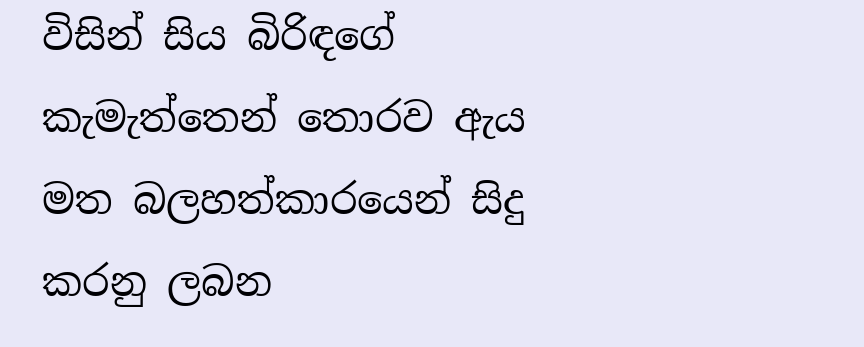විසින් සිය බිරිඳගේ කැමැත්තෙන් තොරව ඇය මත බලහත්කාරයෙන් සිදු කරනු ලබන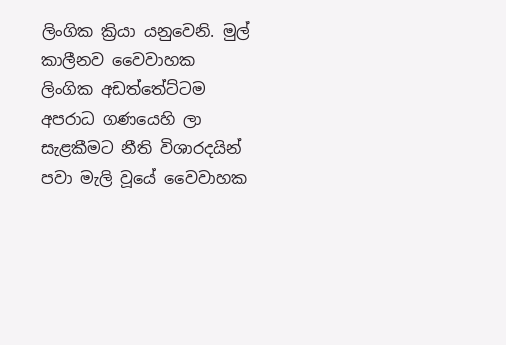ලිංගික ක්‍රියා යනුවෙනි. මුල් කාලීනව වෛවාහක ලිංගික අඩත්තේට්ටම අපරාධ ගණයෙහි ලා සැළකීමට නීති විශාරදයින් පවා මැලි වූයේ වෛවාහක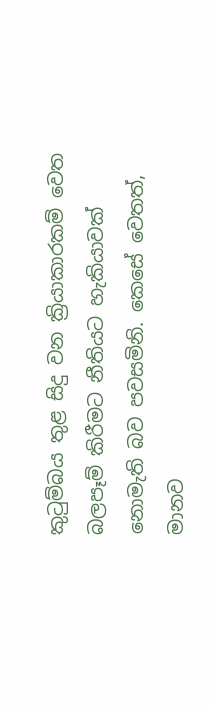කුටුම්බය තුළ සිදු වන ක්‍රියාකාරකම් වෙත බලපෑම් කිරීමට නීතියට හැකියාවක් නොමැති බව පවසමිනි. කෙසේ වෙතත්, මානව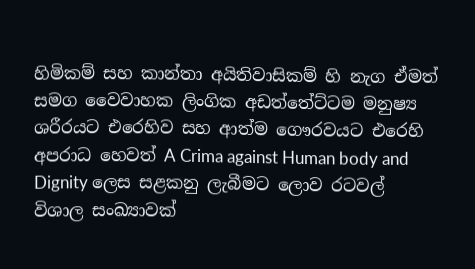හිමිකම් සහ කාන්තා අයිතිවාසිකම් හි නැග ඒමත් සමග වෛවාහක ලිංගික අඩත්තේට්ටම මනුෂ්‍ය ශරීරයට එරෙහිව සහ ආත්ම ගෞරවයට එරෙහි අපරාධ හෙවත් A Crima against Human body and Dignity ලෙස සළකනු ලැබීමට ලොව රටවල් විශාල සංඛ්‍යාවක්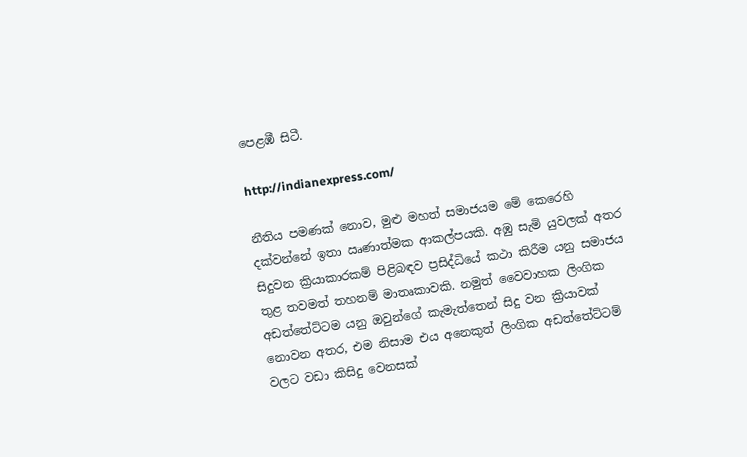පෙළඹී සිටී.

http://indianexpress.com/

නීතිය පමණක් නොව, මුළු මහත් සමාජයම මේ කෙරෙහි දක්වන්නේ ඉතා ඍණාත්මක ආකල්පයකි. අඹු සැමි යුවලක් අතර සිදුවන ක්‍රියාකාරකම් පිළිබඳව ප්‍රසිද්ධියේ කථා කිරීම යනු සමාජය තුළ තවමත් තහනම් මාතෘකාවකි. නමුත් වෛවාහක ලිංගික අඩත්තේට්ටම යනු ඔවුන්ගේ කැමැත්තෙන් සිදු වන ක්‍රියාවක් නොවන අතර, එම නිසාම එය අනෙකුත් ලිංගික අඩත්තේට්ටම් වලට වඩා කිසිදු වෙනසක්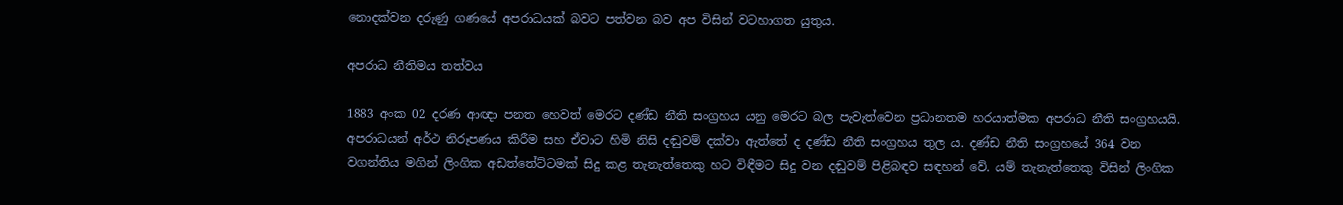නොදක්වන දරුණු ගණයේ අපරාධයක් බවට පත්වන බව අප විසින් වටහාගත යුතුය.

අපරාධ නීතිමය තත්වය

1883 අංක 02 දරණ ආඥා පනත හෙවත් මෙරට දණ්ඩ නීති සංග්‍රහය යනු මෙරට බල පැවැත්වෙන ප්‍රධානතම හරයාත්මක අපරාධ නීති සංග්‍රහයයි. අපරාධයන් අර්ථ නිරූපණය කිරීම සහ ඒවාට හිමි නිසි දඬුවම් දක්වා ඇත්තේ ද දණ්ඩ නීති සංග්‍රහය තුල ය. දණ්ඩ නීති සංග්‍රහයේ 364 වන වගන්තිය මගින් ලිංගික අඩත්තේට්ටමක් සිදු කළ තැනැත්තෙකු හට විඳීමට සිදු වන දඬුවම් පිළිබඳව සඳහන් වේ. යම් තැනැත්තෙකු විසින් ලිංගික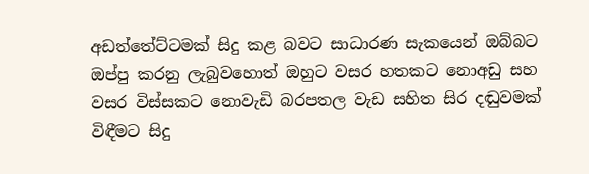අඩත්තේට්ටමක් සිදු කළ බවට සාධාරණ සැකයෙන් ඔබ්බට ඔප්පු කරනු ලැබුවහොත් ඔහුට වසර හතකට නොඅඩු සහ වසර විස්සකට නොවැඩි බරපතල වැඩ සහිත සිර දඬුවමක් විඳීමට සිදු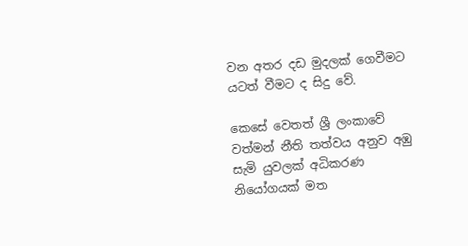වන අතර දඩ මුදලක් ගෙවීමට යටත් වීමට ද සිදු වේ.

කෙසේ වෙතත් ශ්‍රී ලංකාවේ වත්මන් නීති තත්වය අනුව අඹු සැමි යුවලක් අධිකරණ නියෝගයක් මත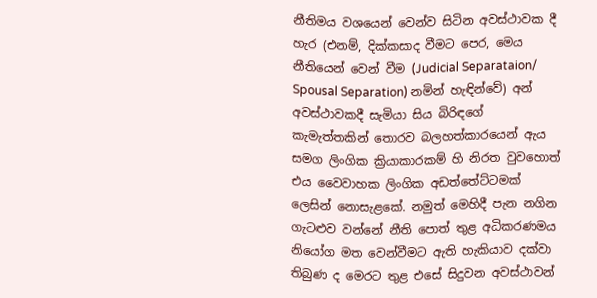නීතිමය වශයෙන් වෙන්ව සිටින අවස්ථාවක දී හැර (එනම්, දික්කසාද වීමට පෙර, මෙය නීතියෙන් වෙන් වීම (Judicial Separataion/ Spousal Separation) නමින් හැඳින්වේ) අන් අවස්ථාවකදී සැමියා සිය බිරිඳගේ කැමැත්තකින් තොරව බලහත්කාරයෙන් ඇය සමග ලිංගික ක්‍රියාකාරකම් හි නිරත වුවහොත් එය වෛවාහක ලිංගික අඩත්තේට්ටමක් ලෙසින් නොසැළකේ. නමුත් මෙහිදී පැන නගින ගැටළුව වන්නේ නීති පොත් තුළ අධිකරණමය නියෝග මත වෙන්වීමට ඇති හැකියාව දක්වා තිබුණ ද මෙරට තුළ එසේ සිදුවන අවස්ථාවන්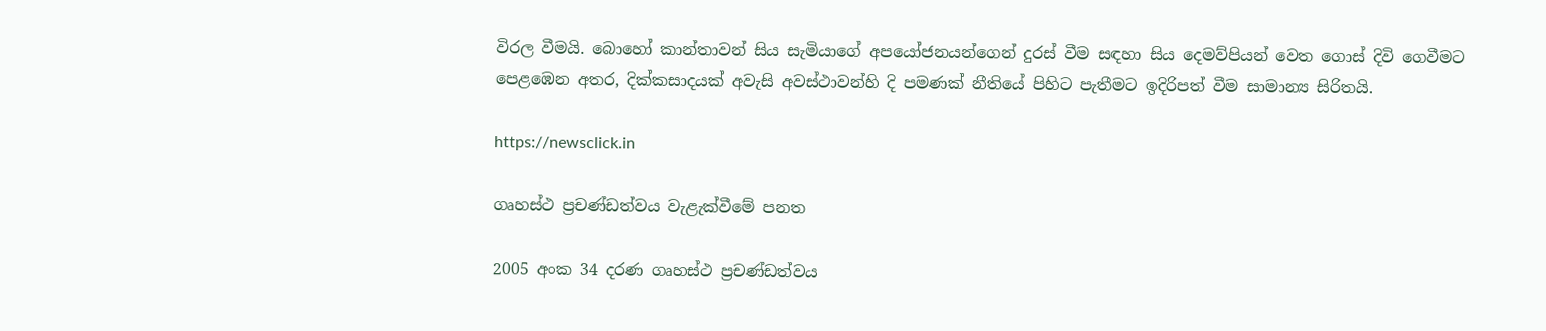විරල වීමයි. බොහෝ කාන්තාවන් සිය සැමියාගේ අපයෝජනයන්ගෙන් දුරස් වීම සඳහා සිය දෙමව්පියන් වෙත ගොස් දිවි ගෙවීමට පෙළඹෙන අතර, දික්කසාදයක් අවැසි අවස්ථාවන්හි දි පමණක් නීතියේ පිහිට පැතීමට ඉදිරිපත් වීම සාමාන්‍ය සිරිතයි.

https://newsclick.in

ගෘහස්ථ ප්‍රචණ්ඩත්වය වැළැක්වීමේ පනත

2005 අංක 34 දරණ ගෘහස්ථ ප්‍රචණ්ඩත්වය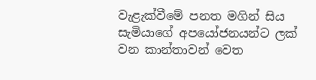වැළැක්වීමේ පනත මගින් සිය සැමියාගේ අපයෝජනයන්ට ලක් වන කාන්තාවන් වෙත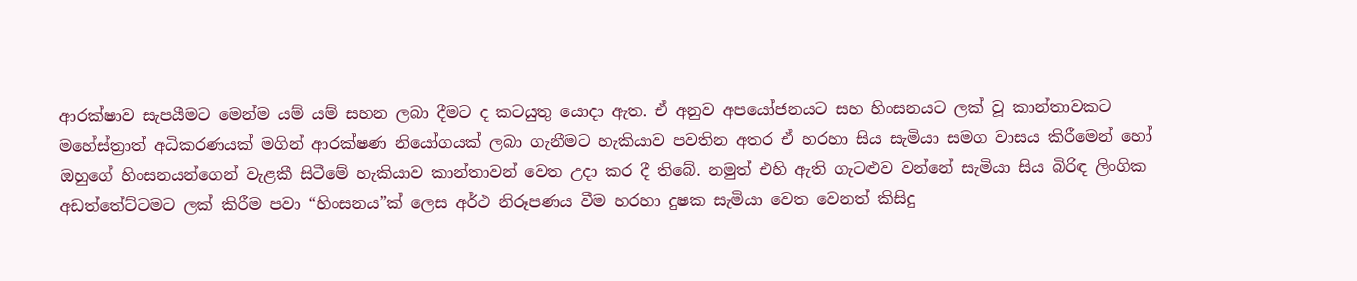ආරක්ෂාව සැපයීමට මෙන්ම යම් යම් සහන ලබා දීමට ද කටයුතු යොදා ඇත. ඒ අනුව අපයෝජනයට සහ හිංසනයට ලක් වූ කාන්තාවකට මහේස්ත්‍රාත් අධිකරණයක් මගින් ආරක්ෂණ නියෝගයක් ලබා ගැනීමට හැකියාව පවතින අතර ඒ හරහා සිය සැමියා සමග වාසය කිරීමෙන් හෝ ඔහුගේ හිංසනයන්ගෙන් වැළකී සිටීමේ හැකියාව කාන්තාවන් වෙත උදා කර දී තිබේ. නමුත් එහි ඇති ගැටළුව වන්නේ සැමියා සිය බිරිඳ ලිංගික අඩත්තේට්ටමට ලක් කිරීම පවා “හිංසනය”ක් ලෙස අර්ථ නිරූපණය වීම හරහා දුෂක සැමියා වෙත වෙනත් කිසිදු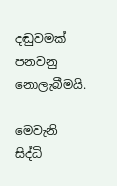දඬුවමක් පනවනු නොලැබීමයි.

මෙවැනි සිද්ධි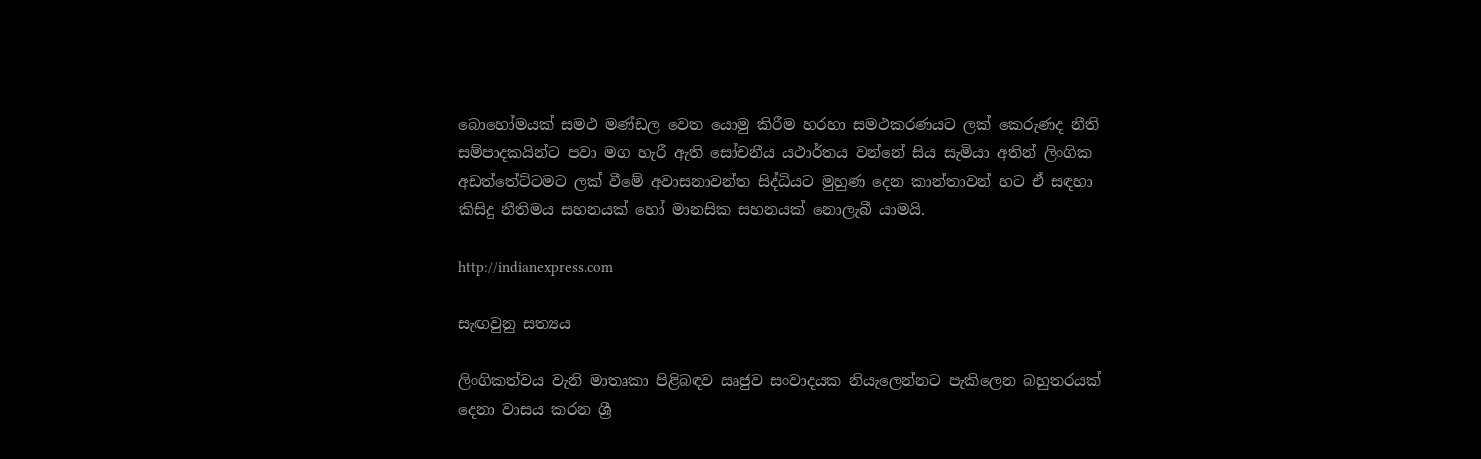බොහෝමයක් සමථ මණ්ඩල වෙත යොමු කිරීම හරහා සමථකරණයට ලක් කෙරුණද නීති සම්පාදකයින්ට පවා මග හැරී ඇති සෝචනීය යථාර්තය වන්නේ සිය සැමියා අතින් ලිංගික අඩත්තේට්ටමට ලක් වීමේ අවාසනාවන්ත සිද්ධියට මුහුණ දෙන කාන්තාවන් හට ඒ සඳහා කිසිදු නීතිමය සහනයක් හෝ මානසික සහනයක් නොලැබී යාමයි.

http://indianexpress.com

සැඟවුනු සත්‍යය

ලිංගිකත්වය වැනි මාතෘකා පිළිබඳව ඍජුව සංවාදයක නියැලෙන්නට පැකිලෙන බහුතරයක් දෙනා වාසය කරන ශ්‍රී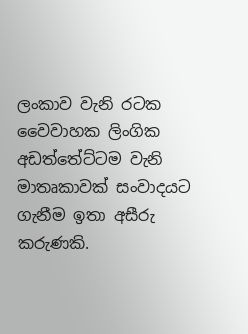ලංකාව වැනි රටක වෛවාහක ලිංගික අඩත්තේට්ටම වැනි මාතෘකාවක් සංවාදයට ගැනීම ඉතා අසීරු කරුණකි.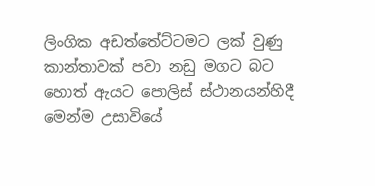ලිංගික අඩත්තේට්ටමට ලක් වුණු කාන්තාවක් පවා නඩු මගට බට හොත් ඇයට පොලිස් ස්ථානයන්හිදී මෙන්ම උසාවියේ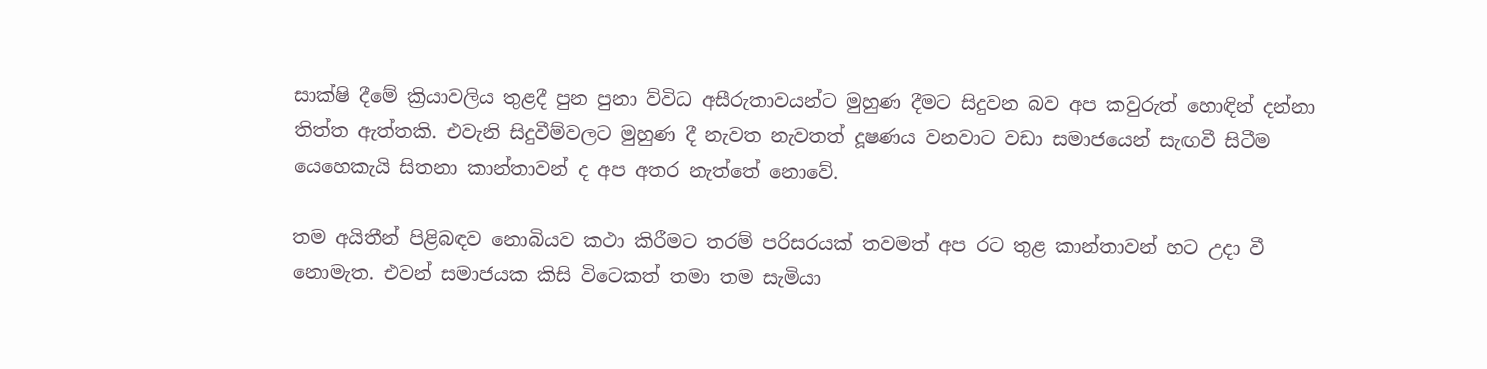සාක්ෂි දීමේ ක්‍රියාවලිය තුළදී පුන පුනා ව්විධ අසීරුතාවයන්ට මුහුණ දීමට සිදුවන බව අප කවුරුත් හොඳින් දන්නා තිත්ත ඇත්තකි. එවැනි සිදුවීම්වලට මුහුණ දී නැවත නැවතත් දූෂණය වනවාට වඩා සමාජයෙන් සැඟවී සිටීම යෙහෙකැයි සිතනා කාන්තාවන් ද අප අතර නැත්තේ නොවේ.

තම අයිතීන් පිළිබඳව නොබියව කථා කිරීමට තරම් පරිසරයක් තවමත් අප රට තුළ කාන්තාවන් හට උදා වී නොමැත. එවන් සමාජයක කිසි විටෙකත් තමා තම සැමියා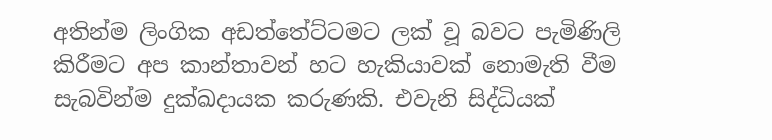අතින්ම ලිංගික අඩත්තේට්ටමට ලක් වූ බවට පැමිණිලි කිරීමට අප කාන්තාවන් හට හැකියාවක් නොමැති වීම සැබවින්ම දුක්ඛදායක කරුණකි. එවැනි සිද්ධියක්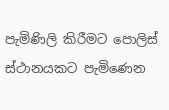පැමිණිලි කිරීමට පොලිස් ස්ථානයකට පැමිණෙන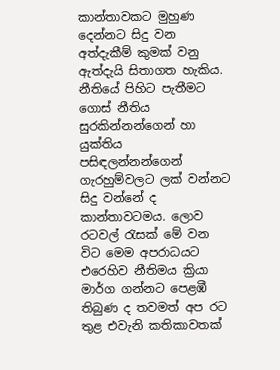කාන්තාවකට මුහුණ දෙන්නට සිදු වන අත්දැකීම් කුමක් වනු ඇත්දැයි සිතාගත හැකිය. නීතියේ පිහිට පැතීමට ගොස් නීතිය සුරකින්නන්ගෙන් හා යුක්තිය පසිඳලන්නන්ගෙන් ගැරහුම්වලට ලක් වන්නට සිදු වන්නේ ද කාන්තාවටමය. ලොව රටවල් රැසක් මේ වන විට මෙම අපරාධයට එරෙහිව නීතිමය ක්‍රියා මාර්ග ගන්නට පෙළඹී තිබුණ ද තවමත් අප රට තුළ එවැනි කතිකාවතක්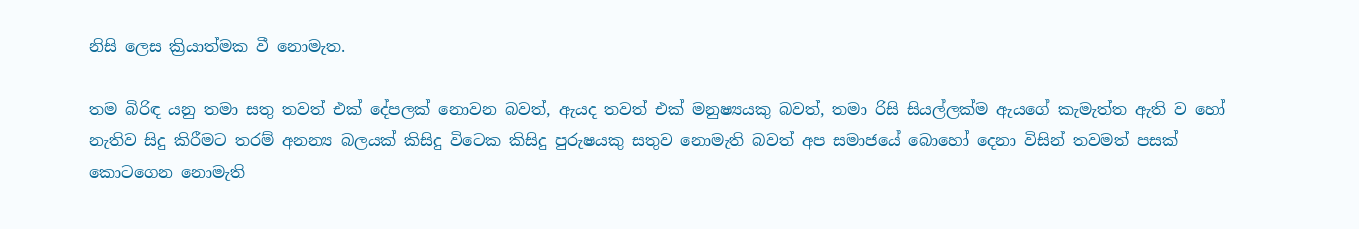නිසි ලෙස ක්‍රියාත්මක වී නොමැත.

තම බිරිඳ යනු තමා සතු තවත් එක් දේපලක් නොවන බවත්, ඇයද තවත් එක් මනුෂ්‍යයකු බවත්, තමා රිසි සියල්ලක්ම ඇයගේ කැමැත්ත ඇති ව හෝ නැතිව සිදු කිරීමට තරම් අනන්‍ය බලයක් කිසිදු විටෙක කිසිදු පුරුෂයකු සතුව නොමැති බවත් අප සමාජයේ බොහෝ දෙනා විසින් තවමත් පසක් කොටගෙන නොමැති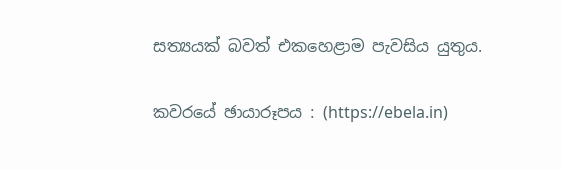සත්‍යයක් බවත් එකහෙළාම පැවසිය යුතුය.

කවරයේ ඡායාරූපය : (https://ebela.in)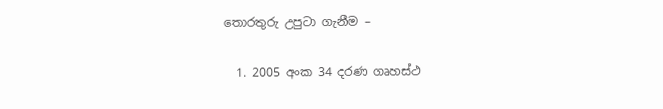තොරතුරු උපුටා ගැනීම –

  1. 2005 අංක 34 දරණ ගෘහස්ථ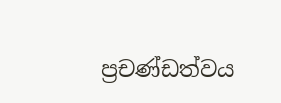ප්‍රචණ්ඩත්වය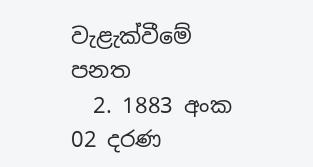වැළැක්වීමේ පනත
  2. 1883 අංක 02 දරණ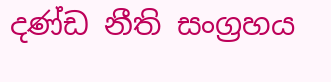දණ්ඩ නීති සංග්‍රහය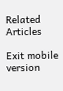Related Articles

Exit mobile version